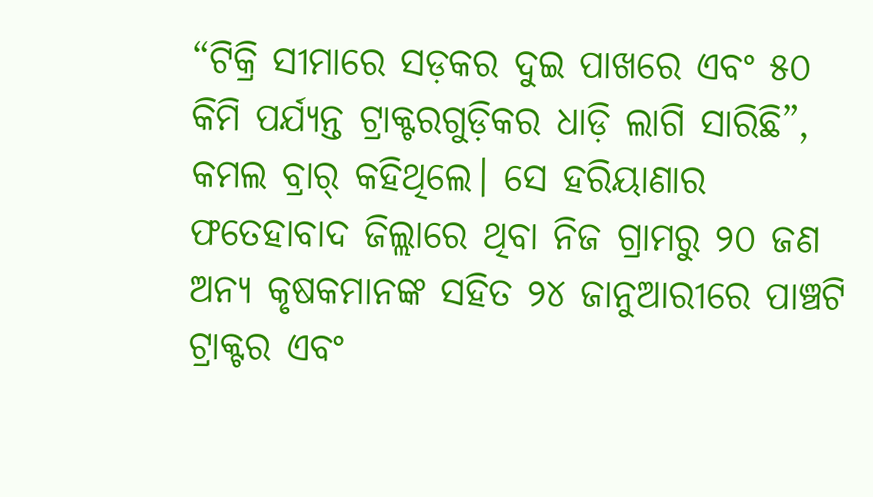“ଟିକ୍ରି ସୀମାରେ ସଡ଼କର ଦୁଇ ପାଖରେ ଏବଂ ୫୦ କିମି ପର୍ଯ୍ୟନ୍ତ ଟ୍ରାକ୍ଟରଗୁଡ଼ିକର ଧାଡ଼ି ଲାଗି ସାରିଛି”, କମଲ ବ୍ରାର୍ କହିଥିଲେ। ସେ ହରିୟାଣାର ଫତେହାବାଦ ଜିଲ୍ଲାରେ ଥିବା ନିଜ ଗ୍ରାମରୁ ୨୦ ଜଣ ଅନ୍ୟ କୃଷକମାନଙ୍କ ସହିତ ୨୪ ଜାନୁଆରୀରେ ପାଞ୍ଚଟି ଟ୍ରାକ୍ଟର ଏବଂ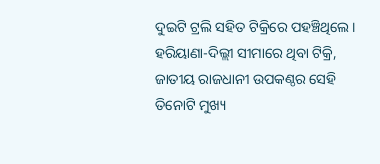ଦୁଇଟି ଟ୍ରଲି ସହିତ ଟିକ୍ରିରେ ପହଞ୍ଚିଥିଲେ।
ହରିୟାଣା-ଦିଲ୍ଲୀ ସୀମାରେ ଥିବା ଟିକ୍ରି, ଜାତୀୟ ରାଜଧାନୀ ଉପକଣ୍ଠର ସେହି ତିନୋଟି ମୁଖ୍ୟ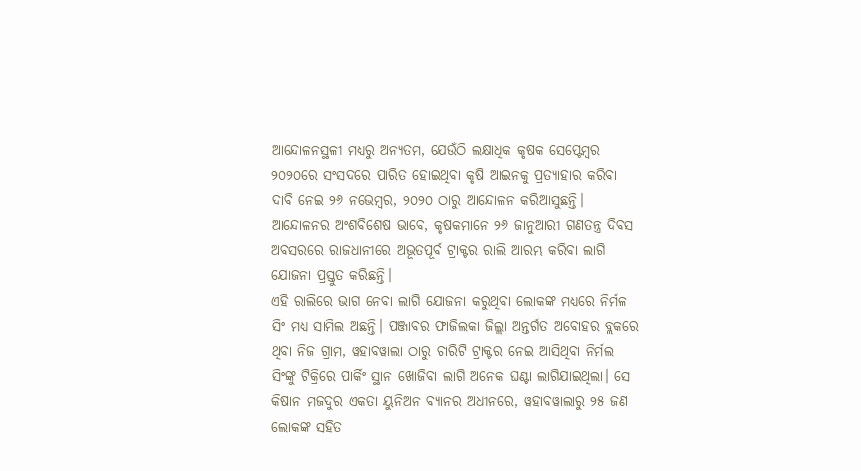ଆନ୍ଦୋଳନସ୍ଥଳୀ ମଧ୍ୟରୁ ଅନ୍ୟତମ, ଯେଉଁଠି ଲକ୍ଷାଧିକ କୃଷକ ସେପ୍ଟେମ୍ବର ୨୦୨୦ରେ ସଂସଦରେ ପାରିତ ହୋଇଥିବା କୃଷି ଆଇନକୁ ପ୍ରତ୍ୟାହାର କରିବା ଦାବି ନେଇ ୨୬ ନଭେମ୍ବର, ୨୦୨୦ ଠାରୁ ଆନ୍ଦୋଳନ କରିଆସୁଛନ୍ତି।
ଆନ୍ଦୋଳନର ଅଂଶବିଶେଷ ଭାବେ, କୃଷକମାନେ ୨୬ ଜାନୁଆରୀ ଗଣତନ୍ତ୍ର ଦିବସ ଅବସରରେ ରାଜଧାନୀରେ ଅଭୂତପୂର୍ବ ଟ୍ରାକ୍ଟର ରାଲି ଆରମ୍ଭ କରିବା ଲାଗି ଯୋଜନା ପ୍ରସ୍ତୁତ କରିଛନ୍ତି।
ଏହି ରାଲିରେ ଭାଗ ନେବା ଲାଗି ଯୋଜନା କରୁଥିବା ଲୋକଙ୍କ ମଧ୍ୟରେ ନିର୍ମଳ ସିଂ ମଧ୍ୟ ସାମିଲ ଅଛନ୍ତି। ପଞ୍ଜାବର ଫାଜିଲକା ଜିଲ୍ଲା ଅନ୍ତର୍ଗତ ଅବୋହର ବ୍ଲକରେ ଥିବା ନିଜ ଗ୍ରାମ, ୱହାବୱାଲା ଠାରୁ ଚାରିଟି ଟ୍ରାକ୍ଟର ନେଇ ଆସିଥିବା ନିର୍ମଲ ସିଂଙ୍କୁ ଟିକ୍ରିରେ ପାର୍କିଂ ସ୍ଥାନ ଖୋଜିବା ଲାଗି ଅନେକ ଘଣ୍ଟା ଲାଗିଯାଇଥିଲା। ସେ କିଷାନ ମଜଦୁର ଏକତା ୟୁନିଅନ ବ୍ୟାନର ଅଧୀନରେ, ୱହାବୱାଲାରୁ ୨୫ ଜଣ ଲୋକଙ୍କ ସହିତ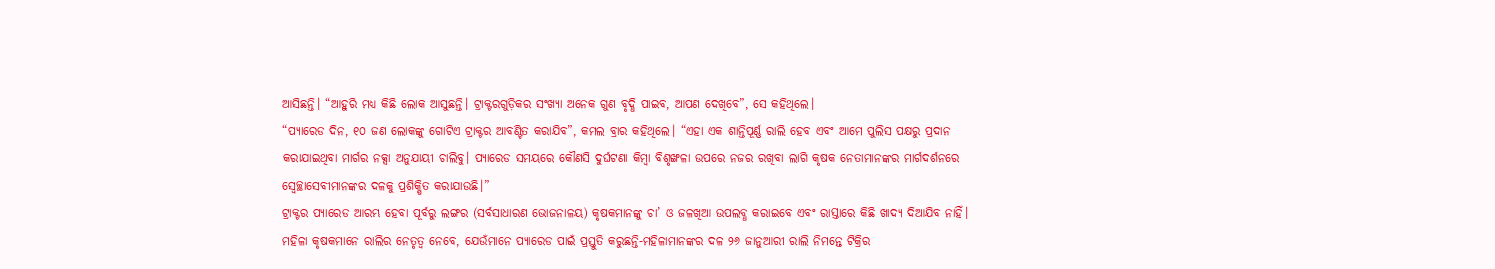ଆସିଛନ୍ତି। “ଆହୁରି ମଧ୍ୟ କିଛି ଲୋକ ଆସୁଛନ୍ତି। ଟ୍ରାକ୍ଟରଗୁଡ଼ିକର ସଂଖ୍ୟା ଅନେକ ଗୁଣ ବୃଦ୍ଧି ପାଇବ, ଆପଣ ଦେଖିବେ”, ସେ କହିଥିଲେ।
“ପ୍ୟାରେଡ ଦିନ, ୧୦ ଜଣ ଲୋକଙ୍କୁ ଗୋଟିଏ ଟ୍ରାକ୍ଟର ଆବଣ୍ଟିତ କରାଯିବ”, କମଲ ବ୍ରାର କହିଥିଲେ। “ଏହା ଏକ ଶାନ୍ତିପୂର୍ଣ୍ଣ ରାଲି ହେବ ଏବଂ ଆମେ ପୁଲିସ ପକ୍ଷରୁ ପ୍ରଦାନ କରାଯାଇଥିବା ମାର୍ଗର ନକ୍ସା ଅନୁଯାୟୀ ଚାଲିବୁ। ପ୍ୟାରେଡ ସମୟରେ କୌଣସି ଦୁର୍ଘଟଣା କିମ୍ବା ବିଶୃଙ୍ଖଳା ଉପରେ ନଜର ରଖିବା ଲାଗି କୃଷକ ନେତାମାନଙ୍କର ମାର୍ଗଦର୍ଶନରେ ସ୍ୱେଚ୍ଛାସେବୀମାନଙ୍କର ଦଳକୁ ପ୍ରଶିକ୍ଷିତ କରାଯାଉଛି।”
ଟ୍ରାକ୍ଟର ପ୍ୟାରେଡ ଆରମ୍ଭ ହେବା ପୂର୍ବରୁ ଲଙ୍ଗର (ସର୍ବସାଧାରଣ ଭୋଜନାଳୟ) କୃଷକମାନଙ୍କୁ ଚା’ ଓ ଜଳଖିଆ ଉପଲବ୍ଧ କରାଇବେ ଏବଂ ରାସ୍ତାରେ କିଛି ଖାଦ୍ୟ ଦିଆଯିବ ନାହିଁ।
ମହିଳା କୃଷକମାନେ ରାଲିର ନେତୃତ୍ୱ ନେବେ, ଯେଉଁମାନେ ପ୍ୟାରେଡ ପାଇଁ ପ୍ରସ୍ତୁତି କରୁଛନ୍ତି-ମହିଳାମାନଙ୍କର ଦଳ ୨୬ ଜାନୁଆରୀ ରାଲି ନିମନ୍ତେ ଟିକ୍ରିର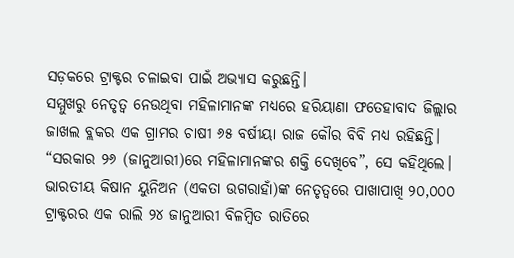ସଡ଼କରେ ଟ୍ରାକ୍ଟର ଚଳାଇବା ପାଇଁ ଅଭ୍ୟାସ କରୁଛନ୍ତି।
ସମ୍ମୁଖରୁ ନେତୃତ୍ୱ ନେଉଥିବା ମହିଳାମାନଙ୍କ ମଧ୍ୟରେ ହରିୟାଣା ଫତେହାବାଦ ଜିଲ୍ଲାର ଜାଖଲ ବ୍ଲକର ଏକ ଗ୍ରାମର ଚାଷୀ ୬୫ ବର୍ଷୀୟା ରାଜ କୌର ବିବି ମଧ୍ୟ ରହିଛନ୍ତି। “ସରକାର ୨୬ (ଜାନୁଆରୀ)ରେ ମହିଳାମାନଙ୍କର ଶକ୍ତି ଦେଖିବେ”, ସେ କହିଥିଲେ।
ଭାରତୀୟ କିଷାନ ୟୁନିଅନ (ଏକତା ଉଗରାହାଁ)ଙ୍କ ନେତୃତ୍ୱରେ ପାଖାପାଖି ୨୦,୦୦୦ ଟ୍ରାକ୍ଟରର ଏକ ରାଲି ୨୪ ଜାନୁଆରୀ ବିଳମ୍ବିତ ରାତିରେ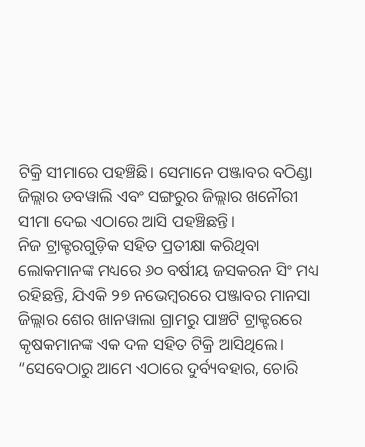ଟିକ୍ରି ସୀମାରେ ପହଞ୍ଚିଛି। ସେମାନେ ପଞ୍ଜାବର ବଠିଣ୍ଡା ଜିଲ୍ଲାର ଡବୱାଲି ଏବଂ ସଙ୍ଗରୁର ଜିଲ୍ଲାର ଖନୌରୀ ସୀମା ଦେଇ ଏଠାରେ ଆସି ପହଞ୍ଚିଛନ୍ତି।
ନିଜ ଟ୍ରାକ୍ଟରଗୁଡ଼ିକ ସହିତ ପ୍ରତୀକ୍ଷା କରିଥିବା ଲୋକମାନଙ୍କ ମଧ୍ୟରେ ୬୦ ବର୍ଷୀୟ ଜସକରନ ସିଂ ମଧ୍ୟ ରହିଛନ୍ତି, ଯିଏକି ୨୭ ନଭେମ୍ବରରେ ପଞ୍ଜାବର ମାନସା ଜିଲ୍ଲାର ଶେର ଖାନୱାଲା ଗ୍ରାମରୁ ପାଞ୍ଚଟି ଟ୍ରାକ୍ଟରରେ କୃଷକମାନଙ୍କ ଏକ ଦଳ ସହିତ ଟିକ୍ରି ଆସିଥିଲେ। “ସେବେଠାରୁ ଆମେ ଏଠାରେ ଦୁର୍ବ୍ୟବହାର, ଚୋରି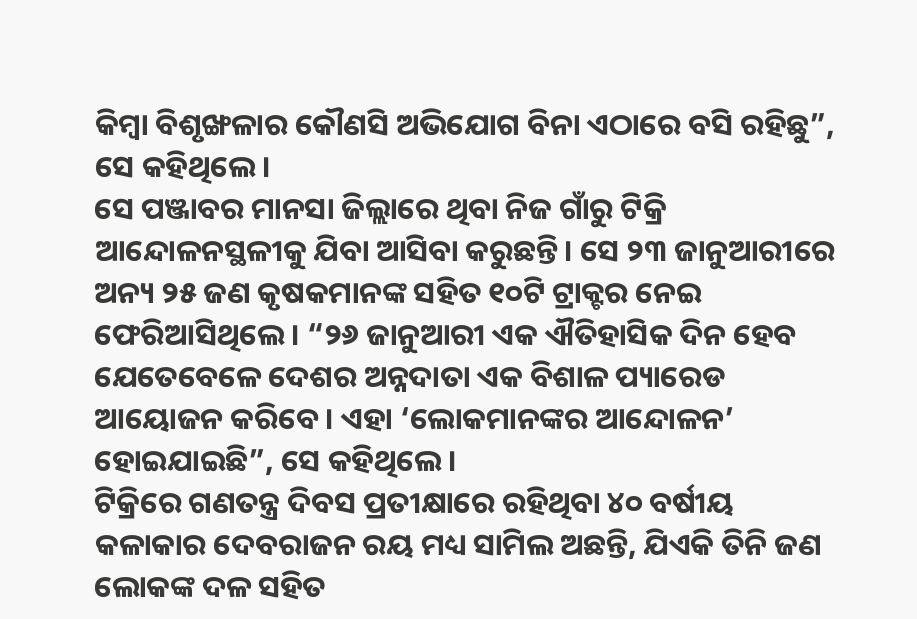କିମ୍ବା ବିଶୃଙ୍ଖଳାର କୌଣସି ଅଭିଯୋଗ ବିନା ଏଠାରେ ବସି ରହିଛୁ”, ସେ କହିଥିଲେ।
ସେ ପଞ୍ଜାବର ମାନସା ଜିଲ୍ଲାରେ ଥିବା ନିଜ ଗାଁରୁ ଟିକ୍ରି ଆନ୍ଦୋଳନସ୍ଥଳୀକୁ ଯିବା ଆସିବା କରୁଛନ୍ତି। ସେ ୨୩ ଜାନୁଆରୀରେ ଅନ୍ୟ ୨୫ ଜଣ କୃଷକମାନଙ୍କ ସହିତ ୧୦ଟି ଟ୍ରାକ୍ଟର ନେଇ ଫେରିଆସିଥିଲେ। “୨୬ ଜାନୁଆରୀ ଏକ ଐତିହାସିକ ଦିନ ହେବ ଯେତେବେଳେ ଦେଶର ଅନ୍ନଦାତା ଏକ ବିଶାଳ ପ୍ୟାରେଡ ଆୟୋଜନ କରିବେ। ଏହା ‘ଲୋକମାନଙ୍କର ଆନ୍ଦୋଳନ’ ହୋଇଯାଇଛି”, ସେ କହିଥିଲେ।
ଟିକ୍ରିରେ ଗଣତନ୍ତ୍ର ଦିବସ ପ୍ରତୀକ୍ଷାରେ ରହିଥିବା ୪୦ ବର୍ଷୀୟ କଳାକାର ଦେବରାଜନ ରୟ ମଧ୍ୟ ସାମିଲ ଅଛନ୍ତି, ଯିଏକି ତିନି ଜଣ ଲୋକଙ୍କ ଦଳ ସହିତ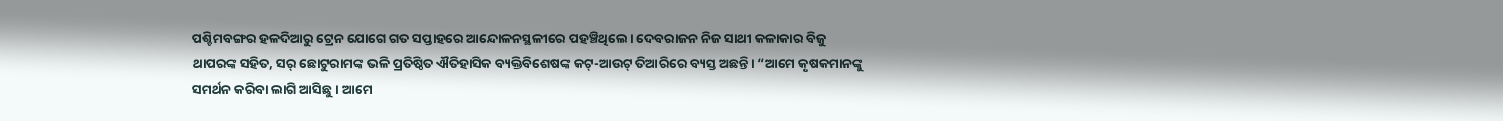ପଶ୍ଚିମବଙ୍ଗର ହଳଦିଆରୁ ଟ୍ରେନ ଯୋଗେ ଗତ ସପ୍ତାହରେ ଆନ୍ଦୋଳନସ୍ଥଳୀରେ ପହଞ୍ଚିଥିଲେ। ଦେବରାଜନ ନିଜ ସାଥୀ କଳାକାର ବିଜୁ ଥାପରଙ୍କ ସହିତ, ସର୍ ଛୋଟୁରାମଙ୍କ ଭଳି ପ୍ରତିଷ୍ଠିତ ଐତିହାସିକ ବ୍ୟକ୍ତିବିଶେଷଙ୍କ କଟ୍-ଆଉଟ୍ ତିଆରିରେ ବ୍ୟସ୍ତ ଅଛନ୍ତି। “ଆମେ କୃଷକମାନଙ୍କୁ ସମର୍ଥନ କରିବା ଲାଗି ଆସିଛୁ। ଆମେ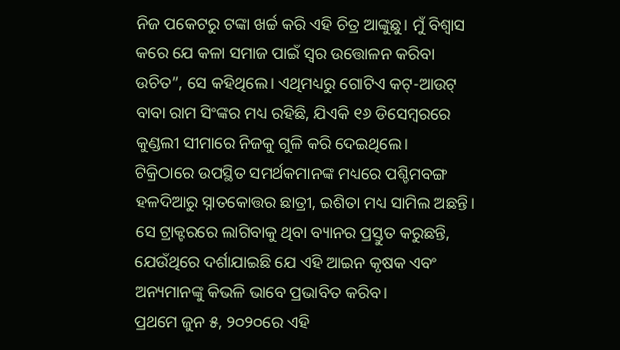ନିଜ ପକେଟରୁ ଟଙ୍କା ଖର୍ଚ୍ଚ କରି ଏହି ଚିତ୍ର ଆଙ୍କୁଛୁ। ମୁଁ ବିଶ୍ୱାସ କରେ ଯେ କଳା ସମାଜ ପାଇଁ ସ୍ୱର ଉତ୍ତୋଳନ କରିବା ଉଚିତ”, ସେ କହିଥିଲେ। ଏଥିମଧ୍ୟରୁ ଗୋଟିଏ କଟ୍-ଆଉଟ୍ ବାବା ରାମ ସିଂଙ୍କର ମଧ୍ୟ ରହିଛି, ଯିଏକି ୧୬ ଡିସେମ୍ବରରେ କୁଣ୍ଡଲୀ ସୀମାରେ ନିଜକୁ ଗୁଳି କରି ଦେଇଥିଲେ।
ଟିକ୍ରିଠାରେ ଉପସ୍ଥିତ ସମର୍ଥକମାନଙ୍କ ମଧ୍ୟରେ ପଶ୍ଚିମବଙ୍ଗ ହଳଦିଆରୁ ସ୍ନାତକୋତ୍ତର ଛାତ୍ରୀ, ଇଶିତା ମଧ୍ୟ ସାମିଲ ଅଛନ୍ତି। ସେ ଟ୍ରାକ୍ଟରରେ ଲାଗିବାକୁ ଥିବା ବ୍ୟାନର ପ୍ରସ୍ତୁତ କରୁଛନ୍ତି, ଯେଉଁଥିରେ ଦର୍ଶାଯାଇଛି ଯେ ଏହି ଆଇନ କୃଷକ ଏବଂ ଅନ୍ୟମାନଙ୍କୁ କିଭଳି ଭାବେ ପ୍ରଭାବିତ କରିବ।
ପ୍ରଥମେ ଜୁନ ୫, ୨୦୨୦ରେ ଏହି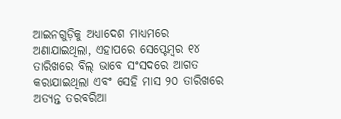ଆଇନଗୁଡ଼ିକୁ ଅଧ୍ୟାଦେଶ ମାଧ୍ୟମରେ ଅଣାଯାଇଥିଲା, ଏହାପରେ ସେପ୍ଟେମ୍ବର ୧୪ ତାରିଖରେ ବିଲ୍ ଭାବେ ସଂସଦରେ ଆଗତ କରାଯାଇଥିଲା ଏବଂ ସେହି ମାସ ୨୦ ତାରିଖରେ ଅତ୍ୟନ୍ତ ତରବରିଆ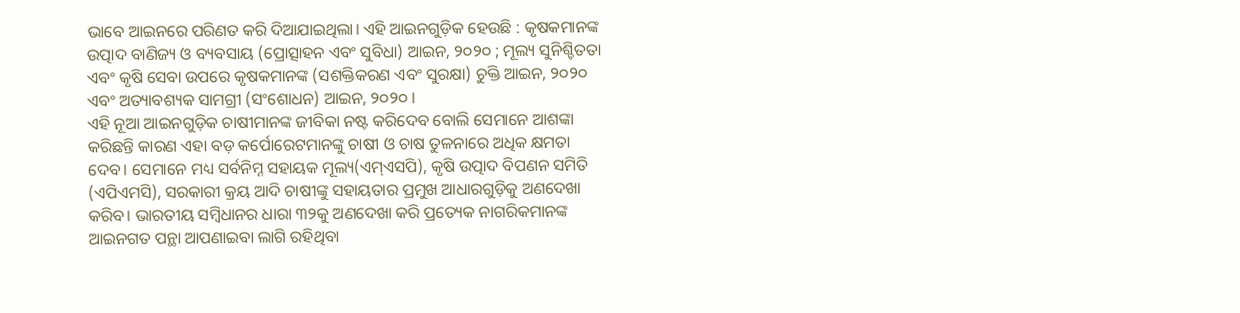ଭାବେ ଆଇନରେ ପରିଣତ କରି ଦିଆଯାଇଥିଲା। ଏହି ଆଇନଗୁଡ଼ିକ ହେଉଛି : କୃଷକମାନଙ୍କ ଉତ୍ପାଦ ବାଣିଜ୍ୟ ଓ ବ୍ୟବସାୟ (ପ୍ରୋତ୍ସାହନ ଏବଂ ସୁବିଧା) ଆଇନ, ୨୦୨୦ ; ମୂଲ୍ୟ ସୁନିଶ୍ଚିତତା ଏବଂ କୃଷି ସେବା ଉପରେ କୃଷକମାନଙ୍କ (ସଶକ୍ତିକରଣ ଏବଂ ସୁରକ୍ଷା) ଚୁକ୍ତି ଆଇନ, ୨୦୨୦ ଏବଂ ଅତ୍ୟାବଶ୍ୟକ ସାମଗ୍ରୀ (ସଂଶୋଧନ) ଆଇନ, ୨୦୨୦ ।
ଏହି ନୂଆ ଆଇନଗୁଡ଼ିକ ଚାଷୀମାନଙ୍କ ଜୀବିକା ନଷ୍ଟ କରିଦେବ ବୋଲି ସେମାନେ ଆଶଙ୍କା କରିଛନ୍ତି କାରଣ ଏହା ବଡ଼ କର୍ପୋରେଟମାନଙ୍କୁ ଚାଷୀ ଓ ଚାଷ ତୁଳନାରେ ଅଧିକ କ୍ଷମତା ଦେବ। ସେମାନେ ମଧ୍ୟ ସର୍ବନିମ୍ନ ସହାୟକ ମୂଲ୍ୟ(ଏମ୍ଏସପି), କୃଷି ଉତ୍ପାଦ ବିପଣନ ସମିତି (ଏପିଏମସି), ସରକାରୀ କ୍ରୟ ଆଦି ଚାଷୀଙ୍କୁ ସହାୟତାର ପ୍ରମୁଖ ଆଧାରଗୁଡ଼ିକୁ ଅଣଦେଖା କରିବ। ଭାରତୀୟ ସମ୍ବିଧାନର ଧାରା ୩୨କୁ ଅଣଦେଖା କରି ପ୍ରତ୍ୟେକ ନାଗରିକମାନଙ୍କ ଆଇନଗତ ପନ୍ଥା ଆପଣାଇବା ଲାଗି ରହିଥିବା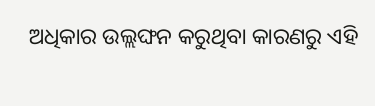ଅଧିକାର ଉଲ୍ଲଙ୍ଘନ କରୁଥିବା କାରଣରୁ ଏହି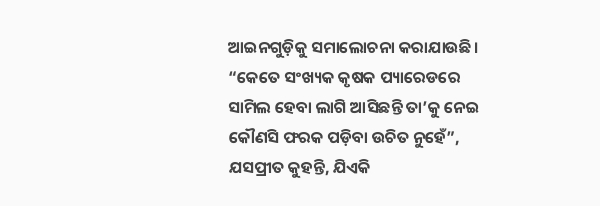ଆଇନଗୁଡ଼ିକୁ ସମାଲୋଚନା କରାଯାଉଛି।
“କେତେ ସଂଖ୍ୟକ କୃଷକ ପ୍ୟାରେଡରେ ସାମିଲ ହେବା ଲାଗି ଆସିଛନ୍ତି ତା’କୁ ନେଇ କୌଣସି ଫରକ ପଡ଼ିବା ଉଚିତ ନୁହେଁ”, ଯସପ୍ରୀତ କୁହନ୍ତି, ଯିଏକି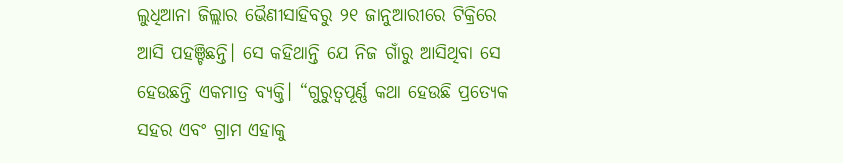ଲୁଧିଆନା ଜିଲ୍ଲାର ଭୈଣୀସାହିବରୁ ୨୧ ଜାନୁଆରୀରେ ଟିକ୍ରିରେ ଆସି ପହଞ୍ଚିଛନ୍ତି। ସେ କହିଥାନ୍ତି ଯେ ନିଜ ଗାଁରୁ ଆସିଥିବା ସେ ହେଉଛନ୍ତି ଏକମାତ୍ର ବ୍ୟକ୍ତି। “ଗୁରୁତ୍ୱପୂର୍ଣ୍ଣ କଥା ହେଉଛି ପ୍ରତ୍ୟେକ ସହର ଏବଂ ଗ୍ରାମ ଏହାକୁ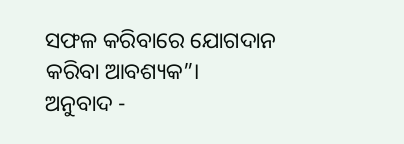ସଫଳ କରିବାରେ ଯୋଗଦାନ କରିବା ଆବଶ୍ୟକ”।
ଅନୁବାଦ -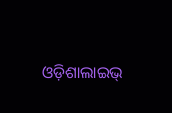ଓଡ଼ିଶାଲାଇଭ୍